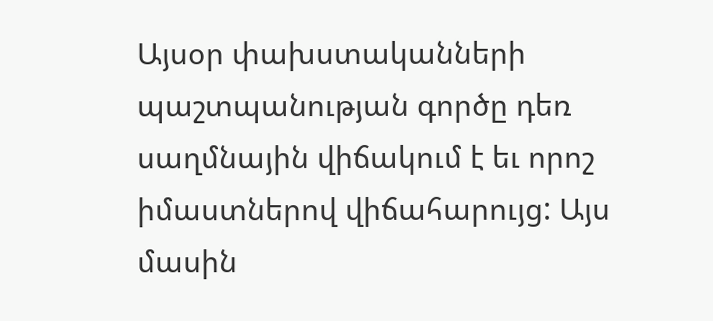Այսօր փախստականների պաշտպանության գործը դեռ սաղմնային վիճակում է եւ որոշ իմաստներով վիճահարույց: Այս մասին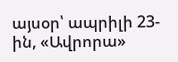այսօր՝ ապրիլի 23-ին, «Ավրորա»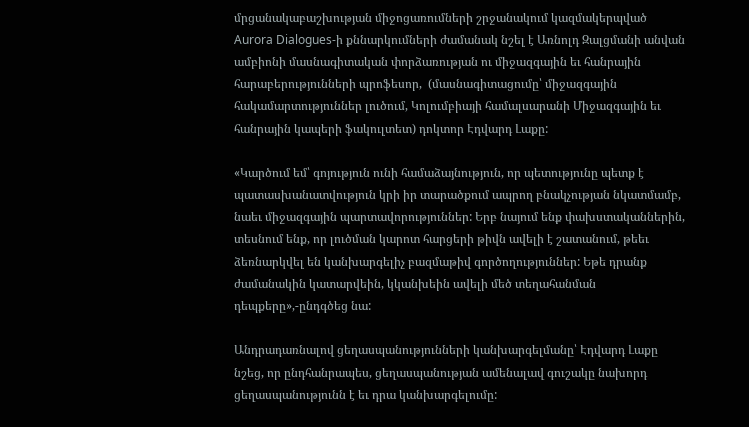մրցանակաբաշխության միջոցառումների շրջանակում կազմակերպված Aurora Dialogues-ի քննարկումների ժամանակ նշել է Առնոլդ Զալցմանի անվան ամբիոնի մասնագիտական փորձառության ու միջազգային եւ հանրային հարաբերությունների պրոֆեսոր,  (մասնագիտացումը՝ միջազգային հակամարտություններ լուծում, Կոլումբիայի համալսարանի Միջազգային եւ հանրային կապերի ֆակուլտետ) դոկտոր Էդվարդ Լաքը:

«Կարծում եմ՝ գոյություն ունի համաձայնություն, որ պետությունը պետք է պատասխանատվություն կրի իր տարածքում ապրող բնակչության նկատմամբ, նաեւ միջազգային պարտավորություններ: Երբ նայում ենք փախստականներին, տեսնում ենք, որ լուծման կարոտ հարցերի թիվն ավելի է շատանում, թեեւ ձեռնարկվել են կանխարգելիչ բազմաթիվ գործողություններ: Եթե դրանք ժամանակին կատարվեին, կկանխեին ավելի մեծ տեղահանման դեպքերը»,-ընդգծեց նա:

Անդրադառնալով ցեղասպանությունների կանխարգելմանը՝ Էդվարդ Լաքը նշեց, որ ընդհանրապես, ցեղասպանության ամենալավ գուշակը նախորդ ցեղասպանությունն է եւ դրա կանխարգելումը: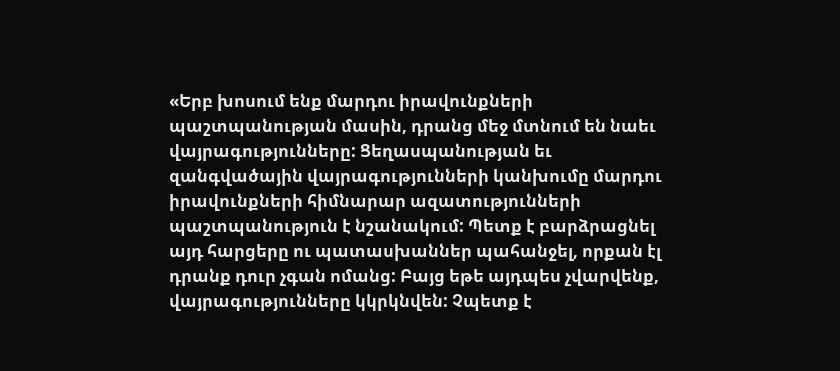«Երբ խոսում ենք մարդու իրավունքների պաշտպանության մասին, դրանց մեջ մտնում են նաեւ վայրագությունները: Ցեղասպանության եւ զանգվածային վայրագությունների կանխումը մարդու իրավունքների հիմնարար ազատությունների պաշտպանություն է նշանակում: Պետք է բարձրացնել այդ հարցերը ու պատասխաններ պահանջել, որքան էլ դրանք դուր չգան ոմանց: Բայց եթե այդպես չվարվենք, վայրագությունները կկրկնվեն: Չպետք է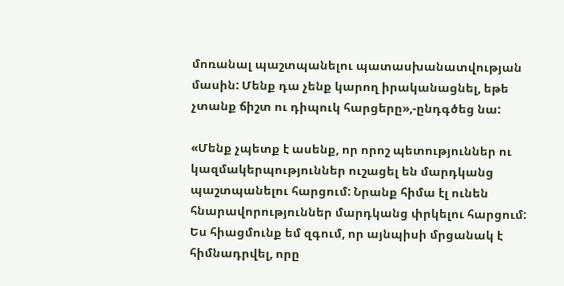մոռանալ պաշտպանելու պատասխանատվության մասին: Մենք դա չենք կարող իրականացնել, եթե չտանք ճիշտ ու դիպուկ հարցերը»,-ընդգծեց նա:

«Մենք չպետք է ասենք, որ որոշ պետություններ ու կազմակերպություններ ուշացել են մարդկանց պաշտպանելու հարցում: Նրանք հիմա էլ ունեն հնարավորություններ մարդկանց փրկելու հարցում: Ես հիացմունք եմ զգում, որ այնպիսի մրցանակ է հիմնադրվել, որը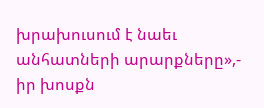խրախուսում է նաեւ անհատների արարքները»,- իր խոսքն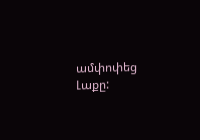ամփոփեց Լաքը: